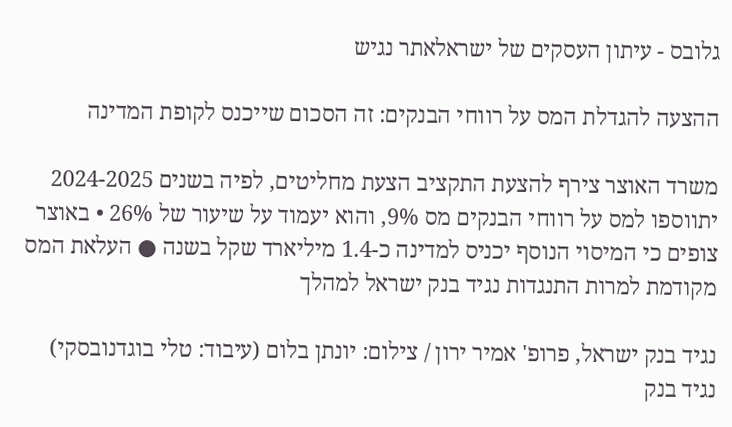גלובס - עיתון העסקים של ישראלאתר נגיש

ההצעה להגדלת המס על רווחי הבנקים: זה הסכום שייכנס לקופת המדינה

משרד האוצר צירף להצעת התקציב הצעת מחליטים, לפיה בשנים 2024-2025 יתווספו למס על רווחי הבנקים מס 9%, והוא יעמוד על שיעור של 26% • באוצר צופים כי המיסוי הנוסף יכניס למדינה כ-1.4 מיליארד שקל בשנה ● העלאת המס מקודמת למרות התנגדות נגיד בנק ישראל למהלך

נגיד בנק ישראל, פרופ' אמיר ירון / צילום: יונתן בלום (עיבוד: טלי בוגדנובסקי)
נגיד בנק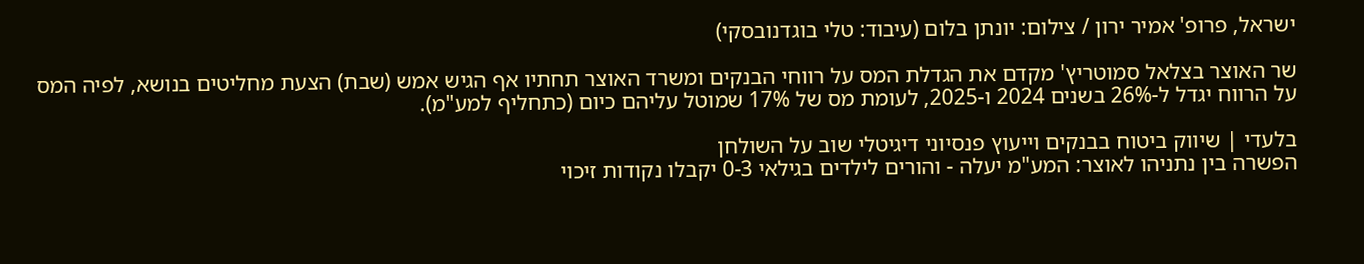ישראל, פרופ' אמיר ירון / צילום: יונתן בלום (עיבוד: טלי בוגדנובסקי)

שר האוצר בצלאל סמוטריץ' מקדם את הגדלת המס על רווחי הבנקים ומשרד האוצר תחתיו אף הגיש אמש (שבת) הצעת מחליטים בנושא, לפיה המס על הרווח יגדל ל-26% בשנים 2024 ו-2025, לעומת מס של 17% שמוטל עליהם כיום (כתחליף למע"מ).

בלעדי | שיווק ביטוח בבנקים וייעוץ פנסיוני דיגיטלי שוב על השולחן
הפשרה בין נתניהו לאוצר: המע"מ יעלה - והורים לילדים בגילאי 0-3 יקבלו נקודות זיכוי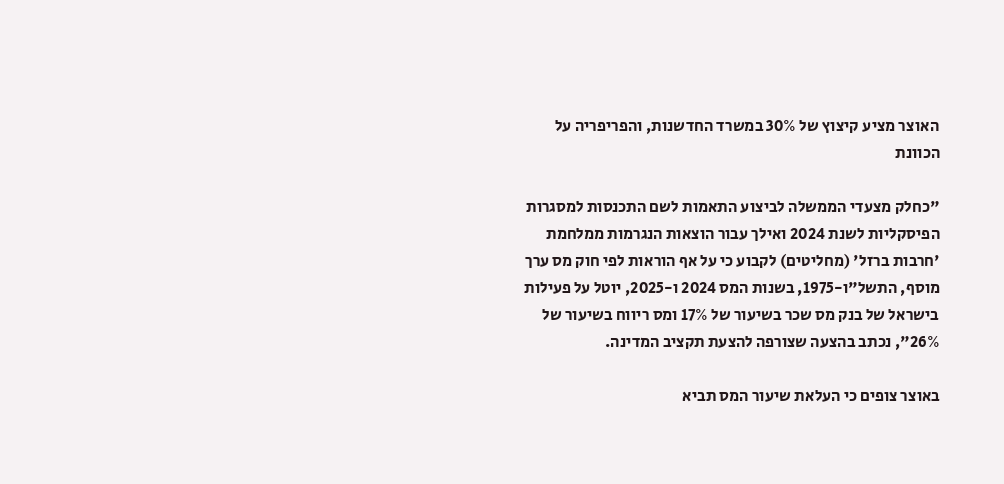האוצר מציע קיצוץ של 30% במשרד החדשנות, והפריפריה על הכוונת

"כחלק מצעדי הממשלה לביצוע התאמות לשם התכנסות למסגרות הפיסקליות לשנת 2024 ואילך עבור הוצאות הנגרמות ממלחמת 'חרבות ברזל' (מחליטים) לקבוע כי על אף הוראות לפי חוק מס ערך מוסף, התשל"ו-1975, בשנות המס 2024 ו-2025, יוטל על פעילות בישראל של בנק מס שכר בשיעור של 17% ומס ריווח בשיעור של 26%", נכתב בהצעה שצורפה להצעת תקציב המדינה.

באוצר צופים כי העלאת שיעור המס תביא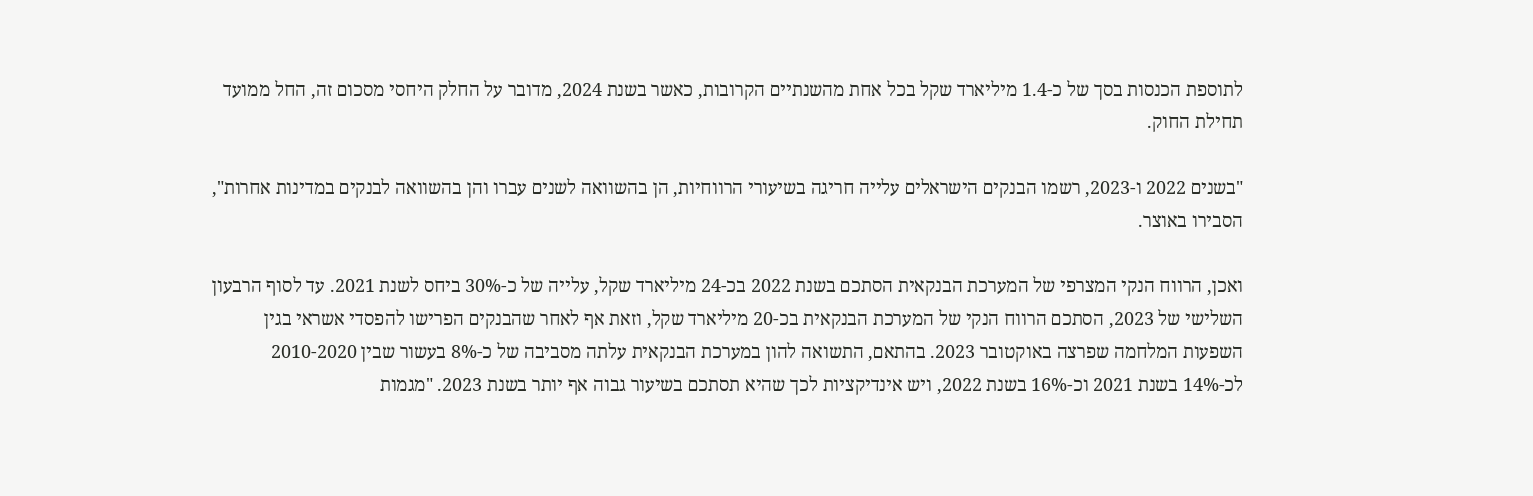לתוספת הכנסות בסך של כ-1.4 מיליארד שקל בכל אחת מהשנתיים הקרובות, כאשר בשנת 2024, מדובר על החלק היחסי מסכום זה, החל ממועד תחילת החוק.

"בשנים 2022 ו-2023, רשמו הבנקים הישראלים עלייה חריגה בשיעורי הרווחיות, הן בהשוואה לשנים עברו והן בהשוואה לבנקים במדינות אחרות", הסבירו באוצר.

ואכן, הרווח הנקי המצרפי של המערכת הבנקאית הסתכם בשנת 2022 בכ-24 מיליארד שקל, עלייה של כ-30% ביחס לשנת 2021. עד לסוף הרבעון השלישי של 2023, הסתכם הרווח הנקי של המערכת הבנקאית בכ-20 מיליארד שקל, וזאת אף לאחר שהבנקים הפרישו להפסדי אשראי בגין השפעות המלחמה שפרצה באוקטובר 2023. בהתאם, התשואה להון במערכת הבנקאית עלתה מסביבה של כ-8% בעשור שבין 2010-2020 לכ-14% בשנת 2021 וכ-16% בשנת 2022, ויש אינדיקציות לכך שהיא תסתכם בשיעור גבוה אף יותר בשנת 2023. "מגמות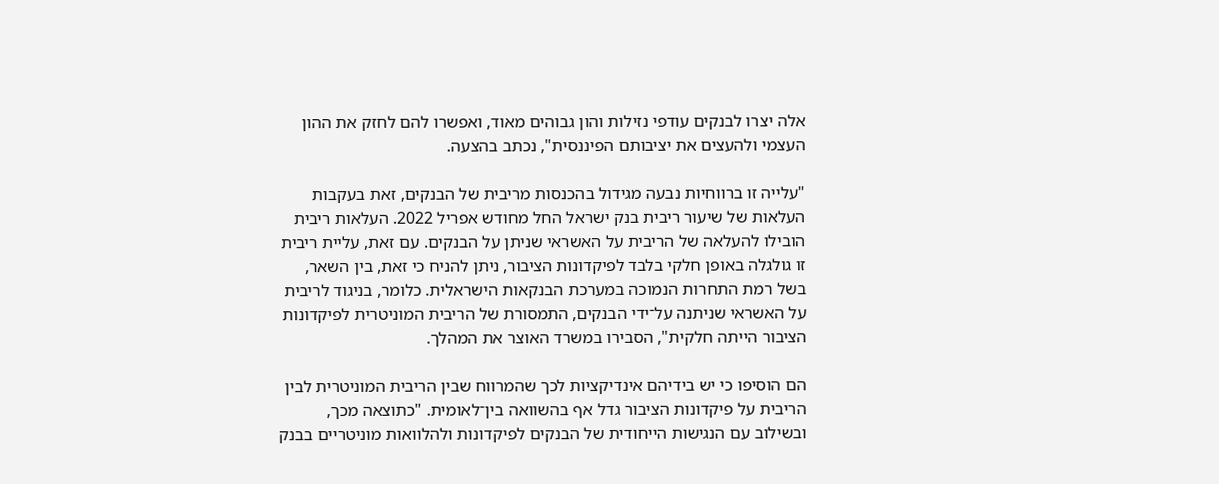אלה יצרו לבנקים עודפי נזילות והון גבוהים מאוד, ואפשרו להם לחזק את ההון העצמי ולהעצים את יציבותם הפיננסית", נכתב בהצעה.

"עלייה זו ברווחיות נבעה מגידול בהכנסות מריבית של הבנקים, זאת בעקבות העלאות של שיעור ריבית בנק ישראל החל מחודש אפריל 2022. העלאות ריבית הובילו להעלאה של הריבית על האשראי שניתן על הבנקים. עם זאת, עליית ריבית זו גולגלה באופן חלקי בלבד לפיקדונות הציבור, ניתן להניח כי זאת, בין השאר, בשל רמת התחרות הנמוכה במערכת הבנקאות הישראלית. כלומר, בניגוד לריבית על האשראי שניתנה על־ידי הבנקים, התמסורת של הריבית המוניטרית לפיקדונות הציבור הייתה חלקית", הסבירו במשרד האוצר את המהלך.

הם הוסיפו כי יש בידיהם אינדיקציות לכך שהמרווח שבין הריבית המוניטרית לבין הריבית על פיקדונות הציבור גדל אף בהשוואה בין־לאומית. "כתוצאה מכך, ובשילוב עם הנגישות הייחודית של הבנקים לפיקדונות ולהלוואות מוניטריים בבנק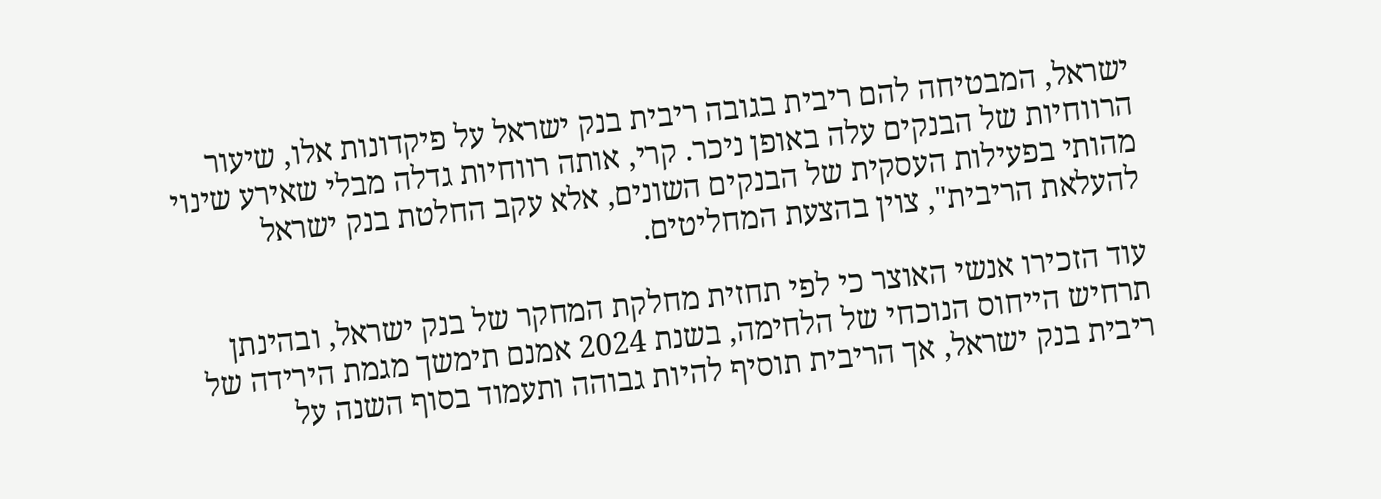ישראל, המבטיחה להם ריבית בגובה ריבית בנק ישראל על פיקדונות אלו, שיעור הרווחיות של הבנקים עלה באופן ניכר. קרי, אותה רווחיות גדלה מבלי שאירע שינוי מהותי בפעילות העסקית של הבנקים השונים, אלא עקב החלטת בנק ישראל להעלאת הריבית", צוין בהצעת המחליטים.

עוד הזכירו אנשי האוצר כי לפי תחזית מחלקת המחקר של בנק ישראל, ובהינתן תרחיש הייחוס הנוכחי של הלחימה, בשנת 2024 אמנם תימשך מגמת הירידה של ריבית בנק ישראל, אך הריבית תוסיף להיות גבוהה ותעמוד בסוף השנה על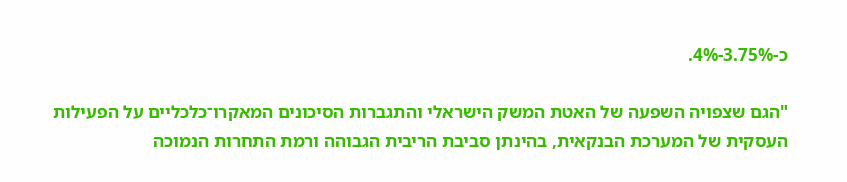כ-3.75%-4%.

"הגם שצפויה השפעה של האטת המשק הישראלי והתגברות הסיכונים המאקרו־כלכליים על הפעילות העסקית של המערכת הבנקאית, בהינתן סביבת הריבית הגבוהה ורמת התחרות הנמוכה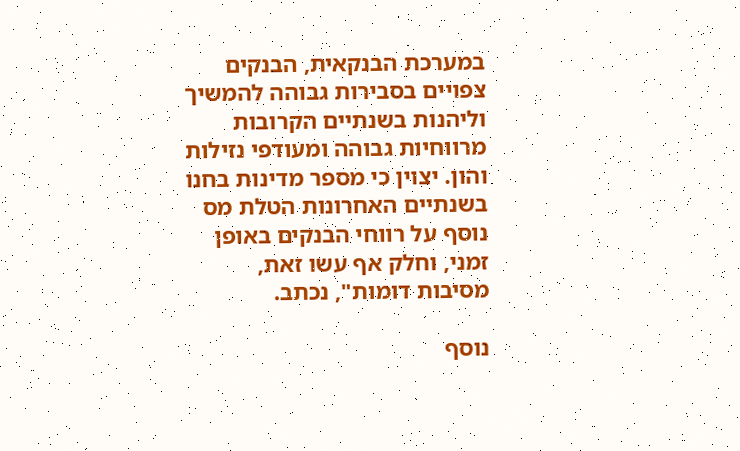במערכת הבנקאית, הבנקים צפויים בסבירות גבוהה להמשיך וליהנות בשנתיים הקרובות מרווחיות גבוהה ומעודפי נזילות והון. יצוין כי מספר מדינות בחנו בשנתיים האחרונות הטלת מס נוסף על רווחי הבנקים באופן זמני, וחלק אף עשו זאת, מסיבות דומות", נכתב.

נוסף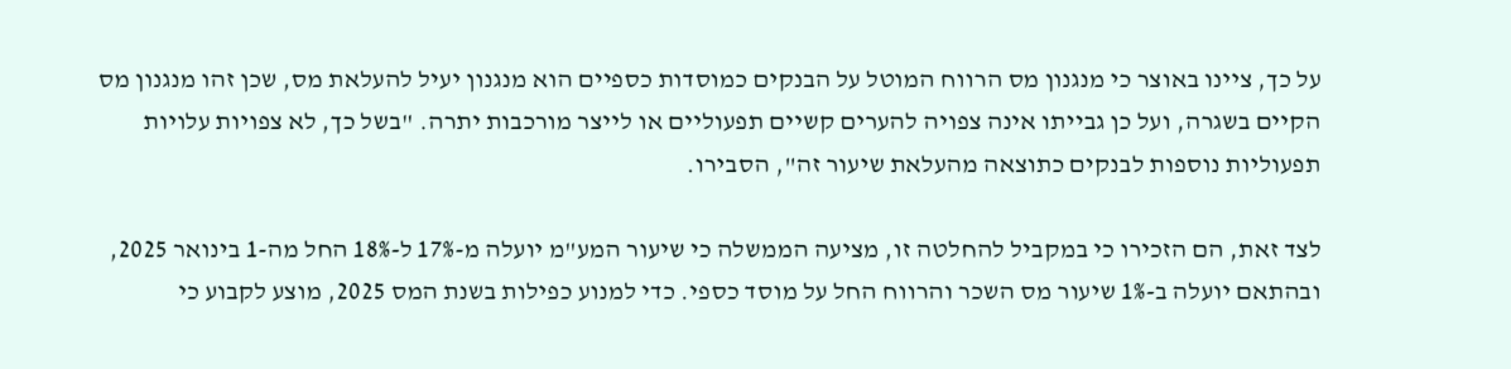על כך, ציינו באוצר כי מנגנון מס הרווח המוטל על הבנקים כמוסדות כספיים הוא מנגנון יעיל להעלאת מס, שכן זהו מנגנון מס הקיים בשגרה, ועל כן גבייתו אינה צפויה להערים קשיים תפעוליים או לייצר מורכבות יתרה. "בשל כך, לא צפויות עלויות תפעוליות נוספות לבנקים כתוצאה מהעלאת שיעור זה", הסבירו.

לצד זאת, הם הזכירו כי במקביל להחלטה זו, מציעה הממשלה כי שיעור המע"מ יועלה מ-17% ל-18% החל מה-1 בינואר 2025, ובהתאם יועלה ב-1% שיעור מס השכר והרווח החל על מוסד כספי. כדי למנוע כפילות בשנת המס 2025, מוצע לקבוע כי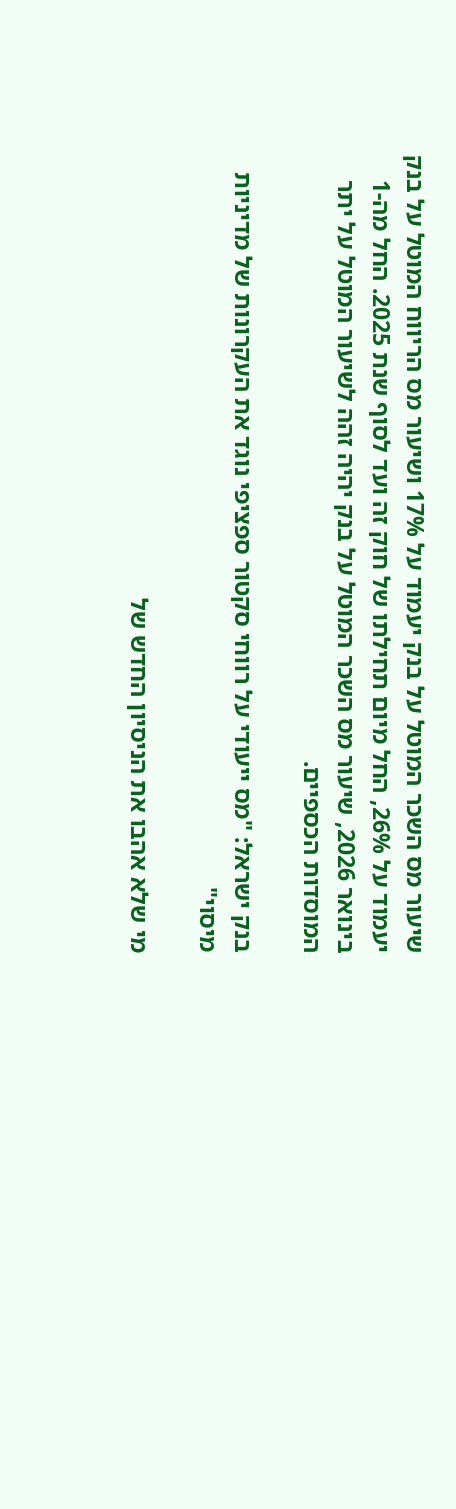שיעור מס השכר המוטל על בנק יעמוד על 17% ושיעור מס הריווח המוטל על בנק יעמוד על 26%, החל מיום תחילתו של חוק זה ועד לסוף שנת 2025. החל מה-1 בינואר 2026, שיעור מס השכר המוטל על בנק יהיה זהה לשיעור המוטל על יתר המוסדות הכספיים.

בנק ישראל: "מס ייעודי על רווחי סקטור ספציפי נוגד את העקרונות של מדיניות מיסוי"

מי שלא אהבו את הניסיון החדש של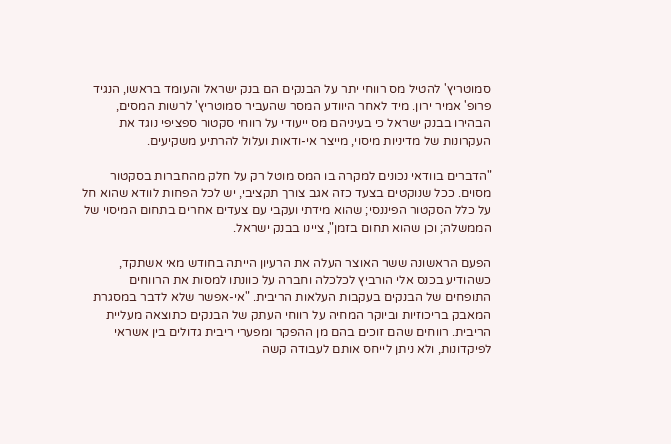סמוטריץ' להטיל מס רווחי יתר על הבנקים הם בנק ישראל והעומד בראשו, הנגיד פרופ' אמיר ירון. מיד לאחר היוודע המסר שהעביר סמוטריץ' לרשות המסים, הבהירו בבנק ישראל כי בעיניהם מס ייעודי על רווחי סקטור ספציפי נוגד את העקרונות של מדיניות מיסוי, מייצר אי-ודאות ועלול להרתיע משקיעים.

"הדברים בוודאי נכונים למקרה בו המס מוטל רק על חלק מהחברות בסקטור מסוים. ככל שנוקטים בצעד כזה אגב צורך תקציבי, יש לכל הפחות לוודא שהוא חל על כלל הסקטור הפיננסי; שהוא מידתי ועקבי עם צעדים אחרים בתחום המיסוי של הממשלה; וכן שהוא תחום בזמן", ציינו בבנק ישראל.

הפעם הראשונה ששר האוצר העלה את הרעיון הייתה בחודש מאי אשתקד, כשהודיע בכנס אלי הורביץ לכלכלה וחברה על כוונתו למסות את הרווחים התופחים של הבנקים בעקבות העלאות הריבית. "אי-אפשר שלא לדבר במסגרת המאבק בריכוזיות וביוקר המחיה על רווחי העתק של הבנקים כתוצאה מעליית הריבית. רווחים שהם זוכים בהם מן ההפקר ומפערי ריבית גדולים בין אשראי לפיקדונות, ולא ניתן לייחס אותם לעבודה קשה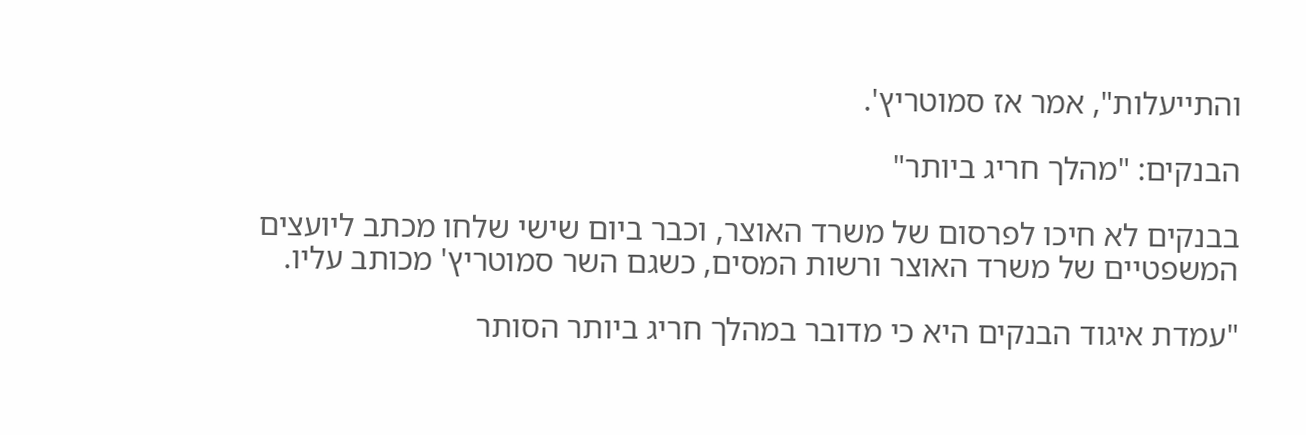והתייעלות", אמר אז סמוטריץ'.

הבנקים: "מהלך חריג ביותר"

בבנקים לא חיכו לפרסום של משרד האוצר, וכבר ביום שישי שלחו מכתב ליועצים המשפטיים של משרד האוצר ורשות המסים, כשגם השר סמוטריץ' מכותב עליו.

"עמדת איגוד הבנקים היא כי מדובר במהלך חריג ביותר הסותר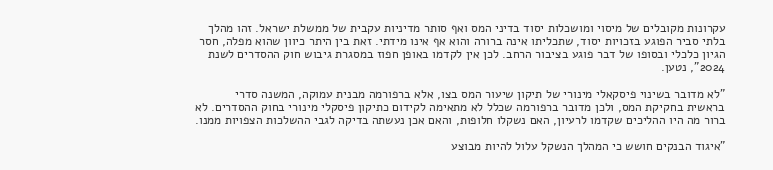עקרונות מקובלים של מיסוי ומושכלות יסוד בדיני המס ואף סותר מדיניות עקבית של ממשלת ישראל. זהו מהלך בלתי סביר הפוגע בזכויות יסוד, שתכליתו אינה ברורה והוא אף אינו מידתי. זאת בין היתר כיוון שהוא מפלה, חסר הגיון כלכלי ובסופו של דבר פוגע בציבור הרחב. לכן אין לקדמו באופן חפוז במסגרת גיבוש חוק ההסדרים לשנת 2024", נטען.

"לא מדובר בשינוי פיסקאלי מינורי של תיקון שיעור המס בצו, אלא ברפורמה מבנית עמוקה, המשנה סדרי בראשית בחקיקת המס, ולכן מדובר ברפורמה שכלל לא מתאימה לקידום כתיקון פיסקלי מינורי בחוק ההסדרים. לא ברור מה היו ההליכים שקדמו לרעיון, האם נשקלו חלופות, והאם אכן נעשתה בדיקה לגבי ההשלכות הצפויות ממנו.

"איגוד הבנקים חושש כי המהלך הנשקל עלול להיות מבוצע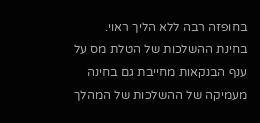בחופזה רבה ללא הליך ראוי. בחינת ההשלכות של הטלת מס על ענף הבנקאות מחייבת גם בחינה מעמיקה של ההשלכות של המהלך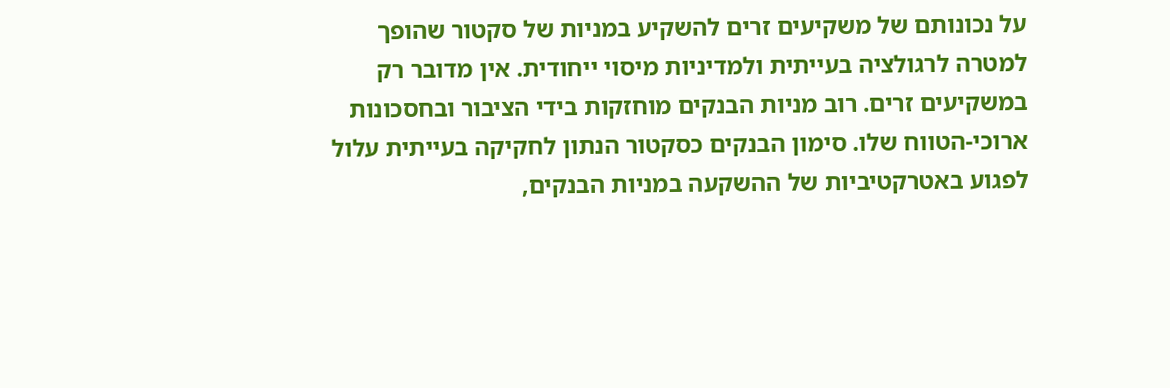על נכונותם של משקיעים זרים להשקיע במניות של סקטור שהופך למטרה לרגולציה בעייתית ולמדיניות מיסוי ייחודית. אין מדובר רק במשקיעים זרים. רוב מניות הבנקים מוחזקות בידי הציבור ובחסכונות ארוכי-הטווח שלו. סימון הבנקים כסקטור הנתון לחקיקה בעייתית עלול לפגוע באטרקטיביות של ההשקעה במניות הבנקים,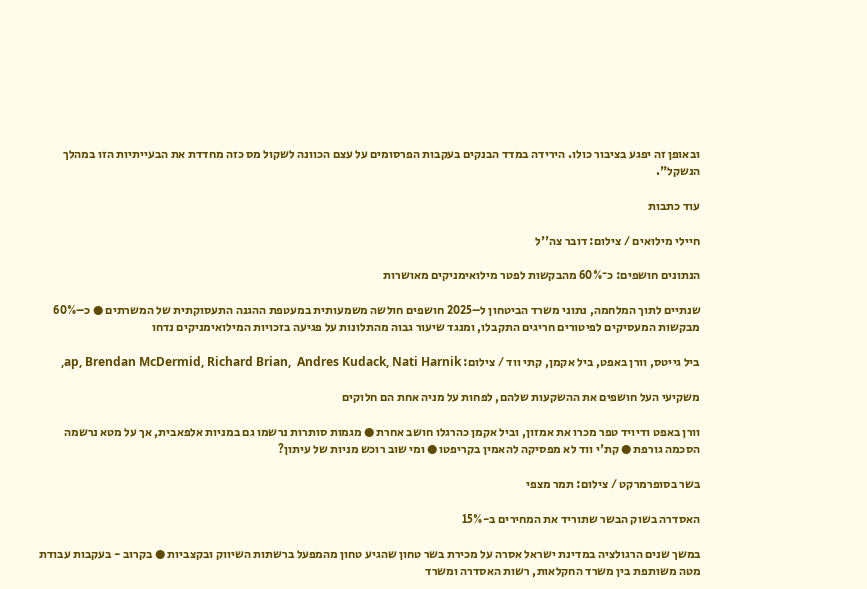ובאופן זה יפגע בציבור כולו. הירידה במדד הבנקים בעקבות הפרסומים על עצם הכוונה לשקול מס כזה מחדדת את הבעייתיות הזו במהלך הנשקל".

עוד כתבות

חיילי מילואים / צילום: דובר צה''ל

הנתונים חושפים: כ־60% מהבקשות לפטר מילואימניקים מאושרות

שנתיים לתוך המלחמה, נתוני משרד הביטחון ל–2025 חושפים חולשה משמעותית במעטפת ההגנה התעסוקתית של המשרתים ● כ–60% מבקשות המעסיקים לפיטורים חריגים התקבלו, ומנגד שיעור גבוה מהתלונות על פגיעה בזכויות המילואימניקים נדחו

ביל גייטס, וורן באפט, ביל אקמן, קתי ווד / צילום: ap, Brendan McDermid, Richard Brian,  Andres Kudack, Nati Harnik,

משקיעי העל חושפים את ההשקעות שלהם, לפחות על מניה אחת הם חלוקים

וורן באפט ודיויד טפר מכרו את אמזון, וביל אקמן כהרגלו חושב אחרת ● מגמות סותרות נרשמו גם במניות אלפאבית, אך על מטא נרשמה הסכמה גורפת ● קת'י ווד לא מפסיקה להאמין בקריפטו ● ומי שוב רוכש מניות של עיתון?

בשר בסופרמרקט / צילום: תמר מצפי

האסדרה בשוק הבשר שתוריד את המחירים ב-15%

במשך שנים הרגולציה במדינת ישראל אסרה על מכירת בשר טחון שהגיע טחון מהמפעל ברשתות השיווק ובקצביות ● בקרוב - בעקבות עבודת מטה משותפת בין משרד החקלאות, רשות האסדרה ומשרד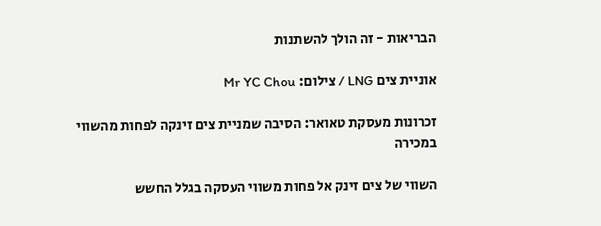הבריאות - זה הולך להשתנות

אוניית צים LNG / צילום: Mr YC Chou

זכרונות מעסקת טאואר: הסיבה שמניית צים זינקה לפחות מהשווי במכירה

השווי של צים זינק אל פחות משווי העסקה בגלל החשש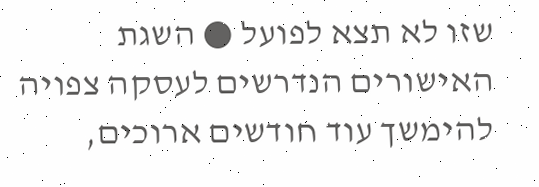שזו לא תצא לפועל ● השגת האישורים הנדרשים לעסקה צפויה להימשך עוד חודשים ארוכים,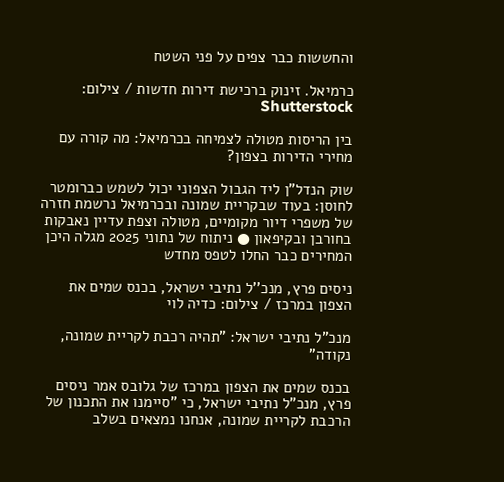והחששות כבר צפים על פני השטח

כרמיאל. זינוק ברכישת דירות חדשות / צילום: Shutterstock

בין הריסות מטולה לצמיחה בכרמיאל: מה קורה עם מחירי הדירות בצפון?

שוק הנדל"ן ליד הגבול הצפוני יכול לשמש כברומטר לחוסן: בעוד שבקריית שמונה ובכרמיאל נרשמת חזרה של משפרי דיור מקומיים, מטולה וצפת עדיין נאבקות בחורבן ובקיפאון ● ניתוח של נתוני 2025 מגלה היכן המחירים כבר החלו לטפס מחדש

ניסים פרץ, מנכ''ל נתיבי ישראל, בכנס שמים את הצפון במרכז / צילום: כדיה לוי

מנכ"ל נתיבי ישראל: "תהיה רכבת לקריית שמונה, נקודה"

בכנס שמים את הצפון במרכז של גלובס אמר ניסים פרץ, מנכ"ל נתיבי ישראל, כי "סיימנו את התכנון של הרכבת לקריית שמונה, אנחנו נמצאים בשלב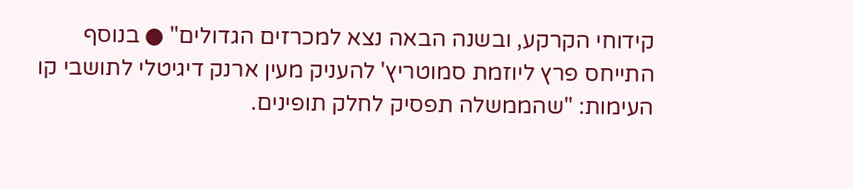קידוחי הקרקע, ובשנה הבאה נצא למכרזים הגדולים" ● בנוסף התייחס פרץ ליוזמת סמוטריץ' להעניק מעין ארנק דיגיטלי לתושבי קו העימות: "שהממשלה תפסיק לחלק תופינים.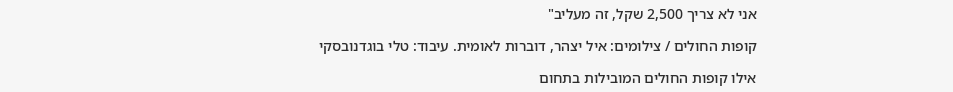אני לא צריך 2,500 שקל, זה מעליב"

קופות החולים / צילומים: איל יצהר, דוברות לאומית. עיבוד: טלי בוגדנובסקי

אילו קופות החולים המובילות בתחום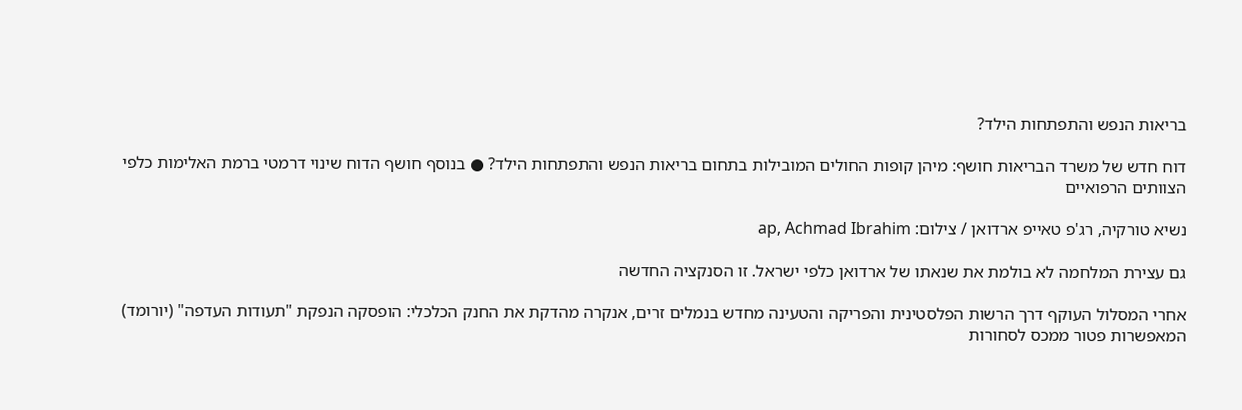בריאות הנפש והתפתחות הילד?

דוח חדש של משרד הבריאות חושף: מיהן קופות החולים המובילות בתחום בריאות הנפש והתפתחות הילד? ● בנוסף חושף הדוח שינוי דרמטי ברמת האלימות כלפי הצוותים הרפואיים

נשיא טורקיה, רג'פ טאייפ ארדואן / צילום: ap, Achmad Ibrahim

גם עצירת המלחמה לא בולמת את שנאתו של ארדואן כלפי ישראל. זו הסנקציה החדשה

אחרי המסלול העוקף דרך הרשות הפלסטינית והפריקה והטעינה מחדש בנמלים זרים, אנקרה מהדקת את החנק הכלכלי: הופסקה הנפקת "תעודות העדפה" (יורומד) המאפשרות פטור ממכס לסחורות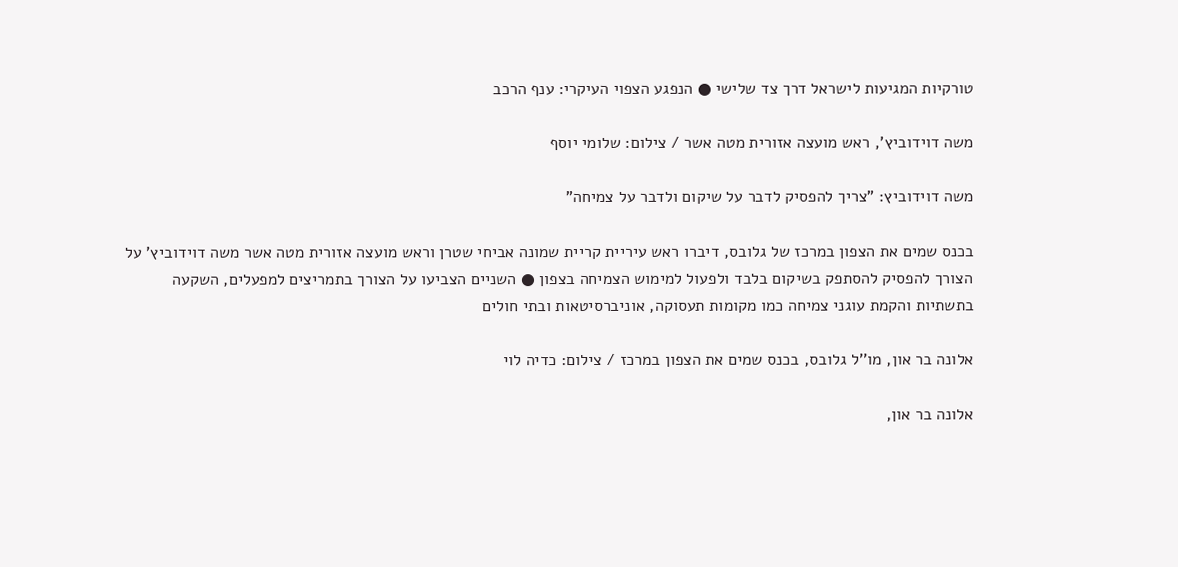טורקיות המגיעות לישראל דרך צד שלישי ● הנפגע הצפוי העיקרי: ענף הרכב

משה דוידוביץ', ראש מועצה אזורית מטה אשר / צילום: שלומי יוסף

משה דוידוביץ: "צריך להפסיק לדבר על שיקום ולדבר על צמיחה"

בכנס שמים את הצפון במרכז של גלובס, דיברו ראש עיריית קריית שמונה אביחי שטרן וראש מועצה אזורית מטה אשר משה דוידוביץ’ על הצורך להפסיק להסתפק בשיקום בלבד ולפעול למימוש הצמיחה בצפון ● השניים הצביעו על הצורך בתמריצים למפעלים, השקעה בתשתיות והקמת עוגני צמיחה כמו מקומות תעסוקה, אוניברסיטאות ובתי חולים

אלונה בר און, מו''ל גלובס, בכנס שמים את הצפון במרכז / צילום: כדיה לוי

אלונה בר און,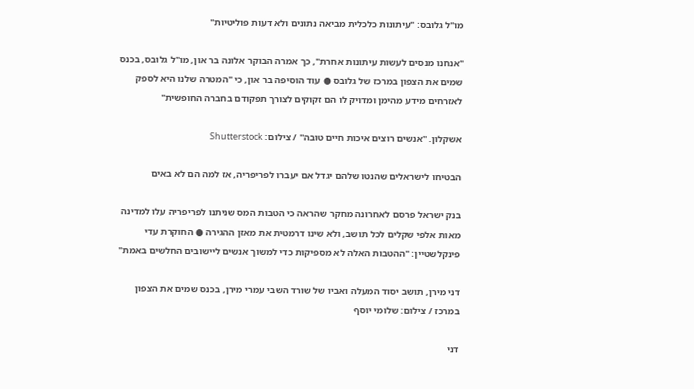מו"ל גלובס: "עיתונות כלכלית מביאה נתונים ולא דעות פוליטיות"

"אנחנו מנסים לעשות עיתונות אחרת", כך אמרה הבוקר אלונה בר און, מו"ל גלובס, בכנס שמים את הצפון במרכז של גלובס ● עוד הוסיפה בר און, כי "המטרה שלנו היא לספק לאזרחים מידע מהימן ומדויק לו הם זקוקים לצורך תפקודם בחברה החופשית"

אשקלון. ''אנשים רוצים איכות חיים טובה'' / צילום: Shutterstock

הבטיחו לישראלים שהנטו שלהם יגדל אם יעברו לפריפריה, אז למה הם לא באים

בנק ישראל פרסם לאחרונה מחקר שהראה כי הטבות המס שניתנו לפריפריה עלו למדינה מאות אלפי שקלים לכל תושב, ולא שינו דרמטית את מאזן ההגירה ● החוקרת עדי פינקלשטיין: "ההטבות האלה לא מספיקות כדי למשוך אנשים ליישובים החלשים באמת"

דני מירן, תושב יסוד המעלה ואביו של שורד השבי עמרי מירן, בכנס שמים את הצפון במרכז / צילום: שלומי יוסף

דני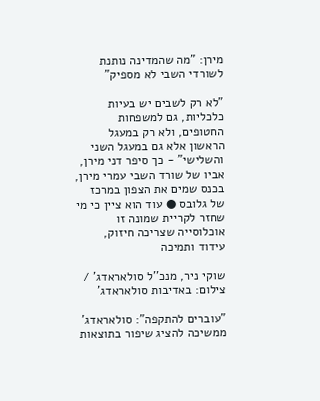מירן: "מה שהמדינה נותנת לשורדי השבי לא מספיק"

"לא רק לשבים יש בעיות כלכליות, גם למשפחות החטופים, ולא רק במעגל הראשון אלא גם במעגל השני והשלישי" - כך סיפר דני מירן, אביו של שורד השבי עמרי מירן, בכנס שמים את הצפון במרכז של גלובס ● עוד הוא ציין כי מי שחזר לקריית שמונה זו אוכלוסייה שצריכה חיזוק, עידוד ותמיכה

שוקי ניר, מנכ''ל סולאראדג' / צילום: באדיבות סולאראדג'

"עוברים להתקפה": סולאראדג' ממשיכה להציג שיפור בתוצאות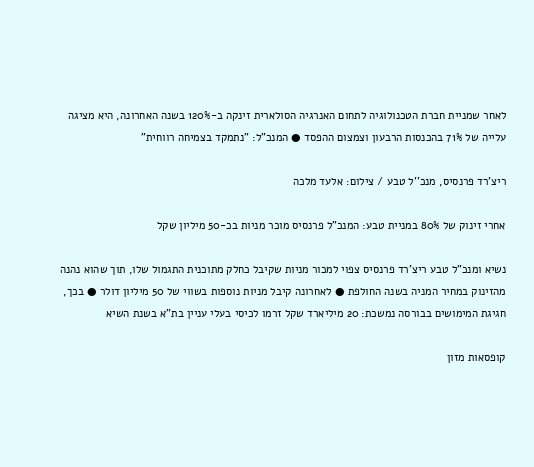לאחר שמניית חברת הטכנולוגיה לתחום האנרגיה הסולארית זינקה ב-120% בשנה האחרונה, היא מציגה עלייה של 71% בהכנסות הרבעון וצמצום ההפסד ● המנכ"ל: "נתמקד בצמיחה רווחית"

ריצ'רד פרנסיס, מנכ''ל טבע / צילום: אלעד מלכה

אחרי זינוק של 80% במניית טבע: המנכ"ל פרנסיס מוכר מניות בכ-50 מיליון שקל

נשיא ומנכ"ל טבע ריצ'רד פרנסיס צפוי למכור מניות שקיבל כחלק מתוכנית התגמול שלו, תוך שהוא נהנה מהזינוק במחיר המניה בשנה החולפת ● לאחרונה קיבל מניות נוספות בשווי של 50 מיליון דולר ● בכך, חגיגת המימושים בבורסה נמשכת: 20 מיליארד שקל זרמו לכיסי בעלי עניין בת"א בשנת השיא

קופסאות מזון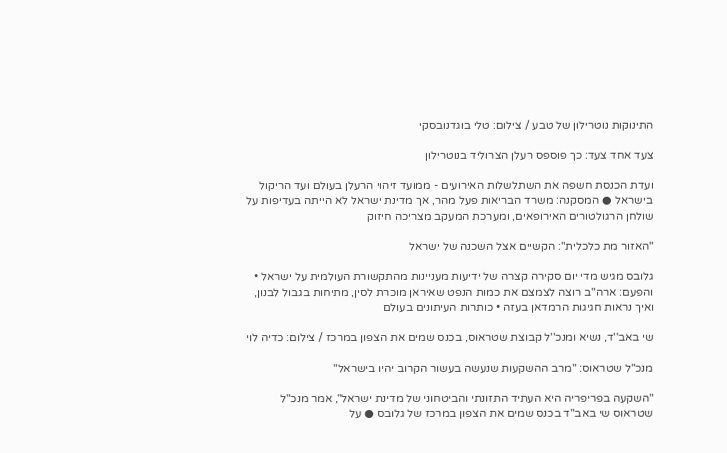התינוקות נוטרילון של טבע / צילום: טלי בוגדנובסקי

צעד אחד צעד: כך פוספס רעלן הצרוליד בנוטרילון

ועדת הכנסת חשפה את השתלשלות האירועים - ממועד זיהוי הרעלן בעולם ועד הריקול בישראל ● המסקנה: משרד הבריאות פעל מהר, אך מדינת ישראל לא הייתה בעדיפות על שולחן הרגולטורים האירופאים, ומערכת המעקב מצריכה חיזוק

"האזור מת כלכלית": הקשיים אצל השכנה של ישראל

גלובס מגיש מדי יום סקירה קצרה של ידיעות מעניינות מהתקשורת העולמית על ישראל • והפעם: ארה"ב רוצה לצמצם את כמות הנפט שאיראן מוכרת לסין, מתיחות בגבול לבנון, ואיך נראות חגיגות הרמדאן בעזה • כותרות העיתונים בעולם

שי באב''ד, נשיא ומנכ''ל קבוצת שטראוס, בכנס שמים את הצפון במרכז / צילום: כדיה לוי

מנכ"ל שטראוס: "מרב ההשקעות שנעשה בעשור הקרוב יהיו בישראל"

"השקעה בפריפריה היא העתיד התזונתי והביטחוני של מדינת ישראל", אמר מנכ"ל שטראוס שי באב"ד בכנס שמים את הצפון במרכז של גלובס ● על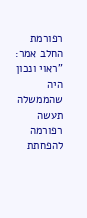רפורמת החלב אמר: "ראוי ונכון היה שהממשלה תעשה רפורמה להפחתת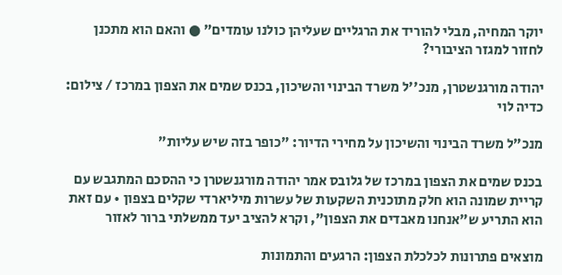יוקר המחיה, מבלי להוריד את הרגליים שעליהן כולנו עומדים" ● והאם הוא מתכנן לחזור למגזר הציבורי?

יהודה מורגנשטרן, מנכ''ל משרד הבינוי והשיכון, בכנס שמים את הצפון במרכז / צילום: כדיה לוי

מנכ"ל משרד הבינוי והשיכון על מחירי הדיור: "כופר בזה שיש עליות"

בכנס שמים את הצפון במרכז של גלובס אמר יהודה מורגנשטרן כי ההסכם המתגבש עם קריית שמונה הוא חלק מתוכנית השקעות של עשרות מיליארדי שקלים בצפון • עם זאת הוא התריע ש"אנחנו מאבדים את הצפון", וקרא להציב יעד ממשלתי ברור לאזור

מוצאים פתרונות לכלכלת הצפון: הרגעים והתמונות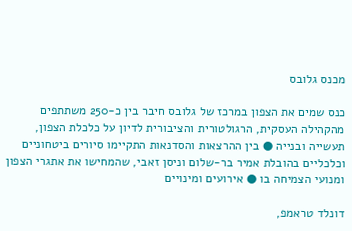מכנס גלובס

כנס שמים את הצפון במרכז של גלובס חיבר בין כ-250 משתתפים מהקהילה העסקית, הרגולטורית והציבורית לדיון על כלכלת הצפון, תעשייה ובנייה ● בין ההרצאות והסדנאות התקיימו סיורים ביטחוניים וכלכליים בהובלת אמיר בר-שלום וניסן זאבי, שהמחישו את אתגרי הצפון ומנועי הצמיחה בו ● אירועים ומינויים

דונלד טראמפ,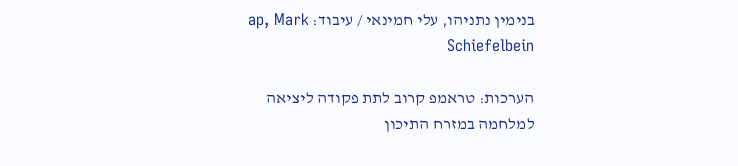בנימין נתניהו, עלי חמינאי / עיבוד: ap, Mark Schiefelbein

הערכות: טראמפ קרוב לתת פקודה ליציאה למלחמה במזרח התיכון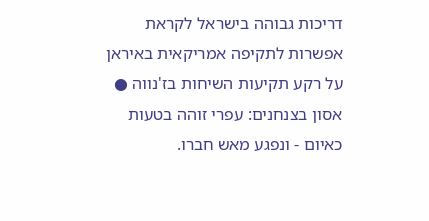דריכות גבוהה בישראל לקראת אפשרות לתקיפה אמריקאית באיראן על רקע תקיעות השיחות בז'נווה ● אסון בצנחנים: עפרי זוהה בטעות כאיום - ונפגע מאש חברו.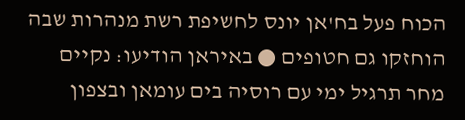הכוח פעל בח'אן יונס לחשיפת רשת מנהרות שבה הוחזקו גם חטופים ● באיראן הודיעו: נקיים מחר תרגיל ימי עם רוסיה בים עומאן ובצפון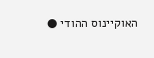האוקיינוס ההודי ●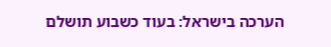הערכה בישראל: בעוד כשבוע תושלם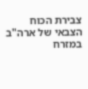צבירת הכוח הצבאי של ארה"ב במזרח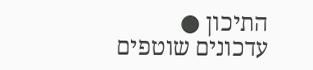התיכון ● עדכונים שוטפים